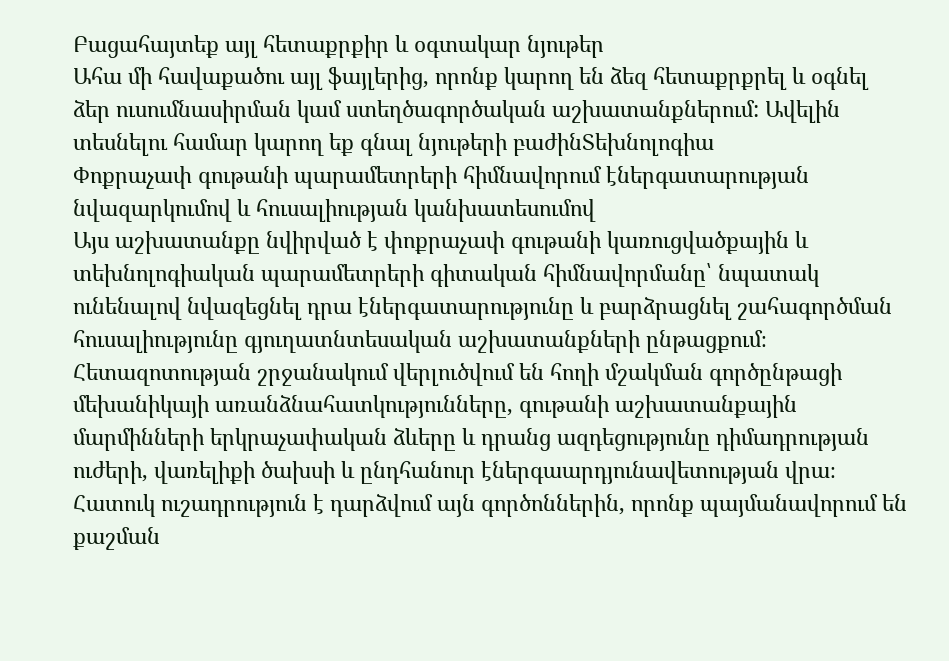Բացահայտեք այլ հետաքրքիր և օգտակար նյութեր
Ահա մի հավաքածու այլ ֆայլերից, որոնք կարող են ձեզ հետաքրքրել և օգնել ձեր ուսումնասիրման կամ ստեղծագործական աշխատանքներում: Ավելին տեսնելու համար կարող եք գնալ նյութերի բաժինՏեխնոլոգիա
Փոքրաչափ գութանի պարամետրերի հիմնավորում էներգատարության նվազարկումով և հուսալիության կանխատեսումով
Այս աշխատանքը նվիրված է փոքրաչափ գութանի կառուցվածքային և տեխնոլոգիական պարամետրերի գիտական հիմնավորմանը՝ նպատակ ունենալով նվազեցնել դրա էներգատարությունը և բարձրացնել շահագործման հուսալիությունը գյուղատնտեսական աշխատանքների ընթացքում։ Հետազոտության շրջանակում վերլուծվում են հողի մշակման գործընթացի մեխանիկայի առանձնահատկությունները, գութանի աշխատանքային մարմինների երկրաչափական ձևերը և դրանց ազդեցությունը դիմադրության ուժերի, վառելիքի ծախսի և ընդհանուր էներգաարդյունավետության վրա։ Հատուկ ուշադրություն է դարձվում այն գործոններին, որոնք պայմանավորում են քաշման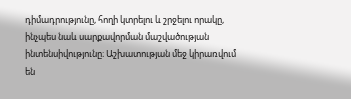դիմադրությունը, հողի կտրելու և շրջելու որակը, ինչպես նաև սարքավորման մաշվածության ինտենսիվությունը։ Աշխատության մեջ կիրառվում են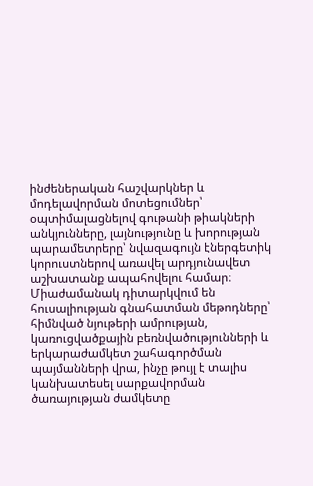ինժեներական հաշվարկներ և մոդելավորման մոտեցումներ՝ օպտիմալացնելով գութանի թիակների անկյունները, լայնությունը և խորության պարամետրերը՝ նվազագույն էներգետիկ կորուստներով առավել արդյունավետ աշխատանք ապահովելու համար։ Միաժամանակ դիտարկվում են հուսալիության գնահատման մեթոդները՝ հիմնված նյութերի ամրության, կառուցվածքային բեռնվածությունների և երկարաժամկետ շահագործման պայմանների վրա, ինչը թույլ է տալիս կանխատեսել սարքավորման ծառայության ժամկետը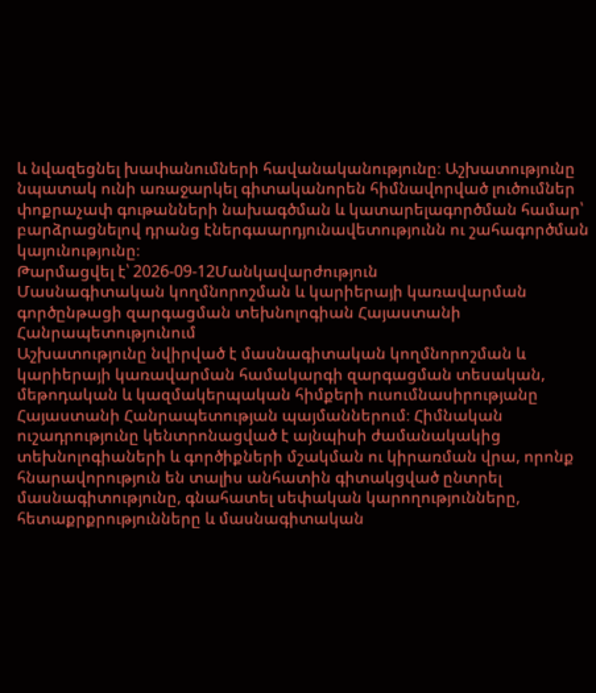և նվազեցնել խափանումների հավանականությունը։ Աշխատությունը նպատակ ունի առաջարկել գիտականորեն հիմնավորված լուծումներ փոքրաչափ գութանների նախագծման և կատարելագործման համար՝ բարձրացնելով դրանց էներգաարդյունավետությունն ու շահագործման կայունությունը։
Թարմացվել է՝ 2026-09-12Մանկավարժություն
Մասնագիտական կողմնորոշման և կարիերայի կառավարման գործընթացի զարգացման տեխնոլոգիան Հայաստանի Հանրապետությունում
Աշխատությունը նվիրված է մասնագիտական կողմնորոշման և կարիերայի կառավարման համակարգի զարգացման տեսական, մեթոդական և կազմակերպական հիմքերի ուսումնասիրությանը Հայաստանի Հանրապետության պայմաններում։ Հիմնական ուշադրությունը կենտրոնացված է այնպիսի ժամանակակից տեխնոլոգիաների և գործիքների մշակման ու կիրառման վրա, որոնք հնարավորություն են տալիս անհատին գիտակցված ընտրել մասնագիտությունը, գնահատել սեփական կարողությունները, հետաքրքրությունները և մասնագիտական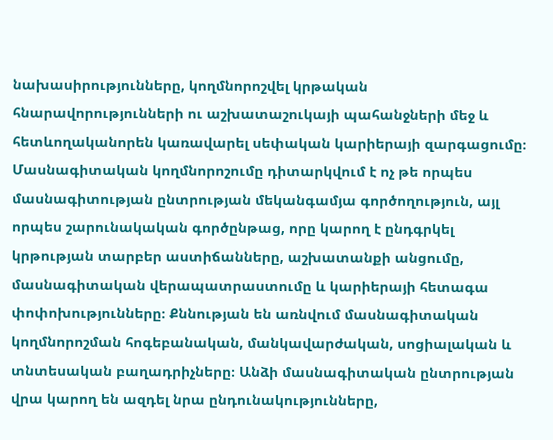նախասիրությունները, կողմնորոշվել կրթական հնարավորությունների ու աշխատաշուկայի պահանջների մեջ և հետևողականորեն կառավարել սեփական կարիերայի զարգացումը։ Մասնագիտական կողմնորոշումը դիտարկվում է ոչ թե որպես մասնագիտության ընտրության մեկանգամյա գործողություն, այլ որպես շարունակական գործընթաց, որը կարող է ընդգրկել կրթության տարբեր աստիճանները, աշխատանքի անցումը, մասնագիտական վերապատրաստումը և կարիերայի հետագա փոփոխությունները։ Քննության են առնվում մասնագիտական կողմնորոշման հոգեբանական, մանկավարժական, սոցիալական և տնտեսական բաղադրիչները։ Անձի մասնագիտական ընտրության վրա կարող են ազդել նրա ընդունակությունները,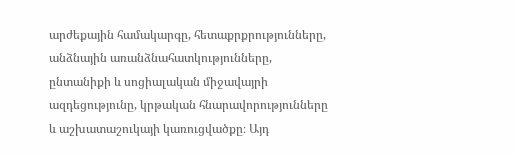արժեքային համակարգը, հետաքրքրությունները, անձնային առանձնահատկությունները, ընտանիքի և սոցիալական միջավայրի ազդեցությունը, կրթական հնարավորությունները և աշխատաշուկայի կառուցվածքը։ Այդ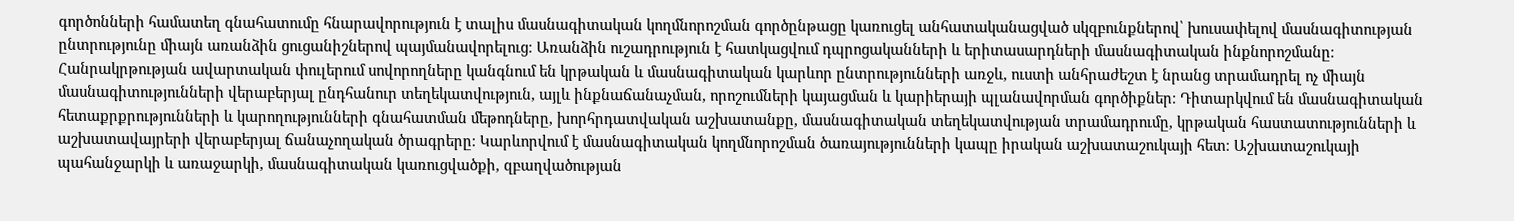գործոնների համատեղ գնահատումը հնարավորություն է տալիս մասնագիտական կողմնորոշման գործընթացը կառուցել անհատականացված սկզբունքներով՝ խուսափելով մասնագիտության ընտրությունը միայն առանձին ցուցանիշներով պայմանավորելուց։ Առանձին ուշադրություն է հատկացվում դպրոցականների և երիտասարդների մասնագիտական ինքնորոշմանը։ Հանրակրթության ավարտական փուլերում սովորողները կանգնում են կրթական և մասնագիտական կարևոր ընտրությունների առջև, ուստի անհրաժեշտ է նրանց տրամադրել ոչ միայն մասնագիտությունների վերաբերյալ ընդհանուր տեղեկատվություն, այլև ինքնաճանաչման, որոշումների կայացման և կարիերայի պլանավորման գործիքներ։ Դիտարկվում են մասնագիտական հետաքրքրությունների և կարողությունների գնահատման մեթոդները, խորհրդատվական աշխատանքը, մասնագիտական տեղեկատվության տրամադրումը, կրթական հաստատությունների և աշխատավայրերի վերաբերյալ ճանաչողական ծրագրերը։ Կարևորվում է մասնագիտական կողմնորոշման ծառայությունների կապը իրական աշխատաշուկայի հետ։ Աշխատաշուկայի պահանջարկի և առաջարկի, մասնագիտական կառուցվածքի, զբաղվածության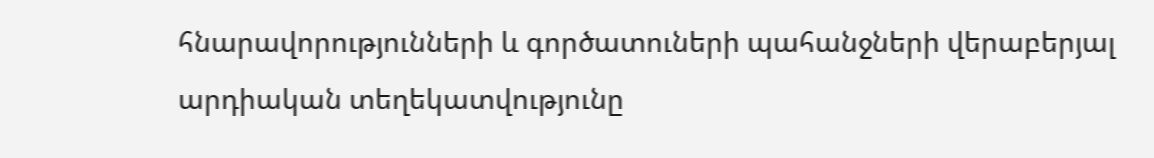հնարավորությունների և գործատուների պահանջների վերաբերյալ արդիական տեղեկատվությունը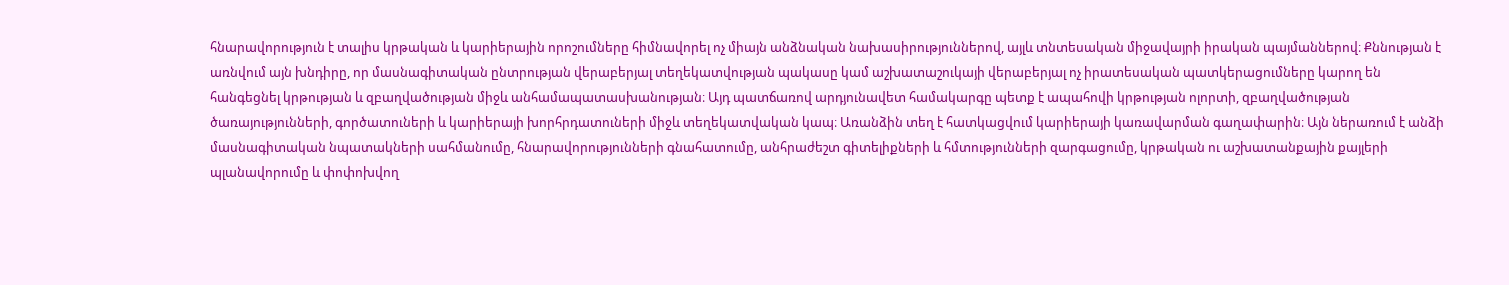հնարավորություն է տալիս կրթական և կարիերային որոշումները հիմնավորել ոչ միայն անձնական նախասիրություններով, այլև տնտեսական միջավայրի իրական պայմաններով։ Քննության է առնվում այն խնդիրը, որ մասնագիտական ընտրության վերաբերյալ տեղեկատվության պակասը կամ աշխատաշուկայի վերաբերյալ ոչ իրատեսական պատկերացումները կարող են հանգեցնել կրթության և զբաղվածության միջև անհամապատասխանության։ Այդ պատճառով արդյունավետ համակարգը պետք է ապահովի կրթության ոլորտի, զբաղվածության ծառայությունների, գործատուների և կարիերայի խորհրդատուների միջև տեղեկատվական կապ։ Առանձին տեղ է հատկացվում կարիերայի կառավարման գաղափարին։ Այն ներառում է անձի մասնագիտական նպատակների սահմանումը, հնարավորությունների գնահատումը, անհրաժեշտ գիտելիքների և հմտությունների զարգացումը, կրթական ու աշխատանքային քայլերի պլանավորումը և փոփոխվող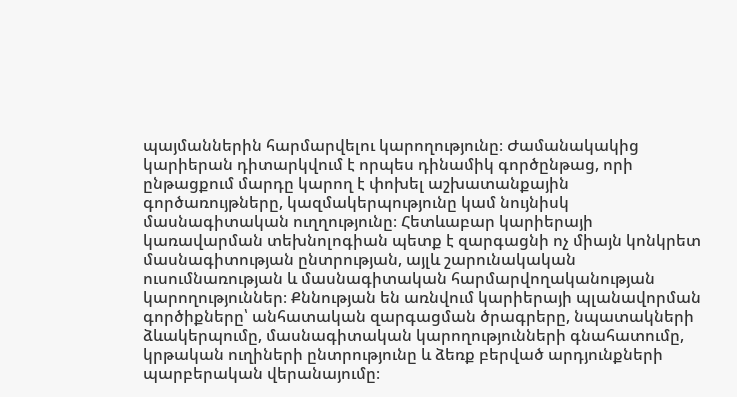պայմաններին հարմարվելու կարողությունը։ Ժամանակակից կարիերան դիտարկվում է որպես դինամիկ գործընթաց, որի ընթացքում մարդը կարող է փոխել աշխատանքային գործառույթները, կազմակերպությունը կամ նույնիսկ մասնագիտական ուղղությունը։ Հետևաբար կարիերայի կառավարման տեխնոլոգիան պետք է զարգացնի ոչ միայն կոնկրետ մասնագիտության ընտրության, այլև շարունակական ուսումնառության և մասնագիտական հարմարվողականության կարողություններ։ Քննության են առնվում կարիերայի պլանավորման գործիքները՝ անհատական զարգացման ծրագրերը, նպատակների ձևակերպումը, մասնագիտական կարողությունների գնահատումը, կրթական ուղիների ընտրությունը և ձեռք բերված արդյունքների պարբերական վերանայումը։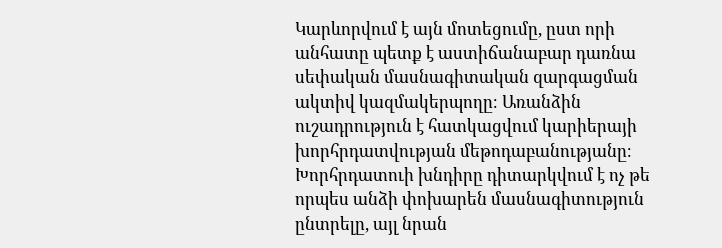Կարևորվում է այն մոտեցումը, ըստ որի անհատը պետք է աստիճանաբար դառնա սեփական մասնագիտական զարգացման ակտիվ կազմակերպողը։ Առանձին ուշադրություն է հատկացվում կարիերայի խորհրդատվության մեթոդաբանությանը։ Խորհրդատուի խնդիրը դիտարկվում է ոչ թե որպես անձի փոխարեն մասնագիտություն ընտրելը, այլ նրան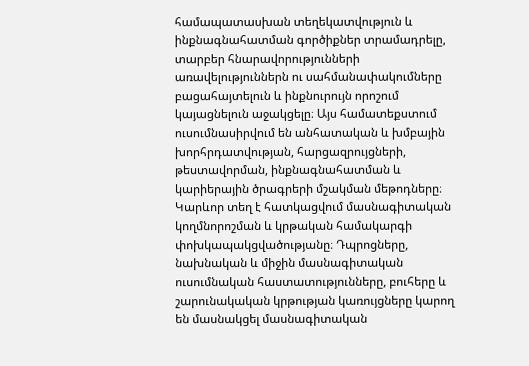համապատասխան տեղեկատվություն և ինքնագնահատման գործիքներ տրամադրելը, տարբեր հնարավորությունների առավելություններն ու սահմանափակումները բացահայտելուն և ինքնուրույն որոշում կայացնելուն աջակցելը։ Այս համատեքստում ուսումնասիրվում են անհատական և խմբային խորհրդատվության, հարցազրույցների, թեստավորման, ինքնագնահատման և կարիերային ծրագրերի մշակման մեթոդները։ Կարևոր տեղ է հատկացվում մասնագիտական կողմնորոշման և կրթական համակարգի փոխկապակցվածությանը։ Դպրոցները, նախնական և միջին մասնագիտական ուսումնական հաստատությունները, բուհերը և շարունակական կրթության կառույցները կարող են մասնակցել մասնագիտական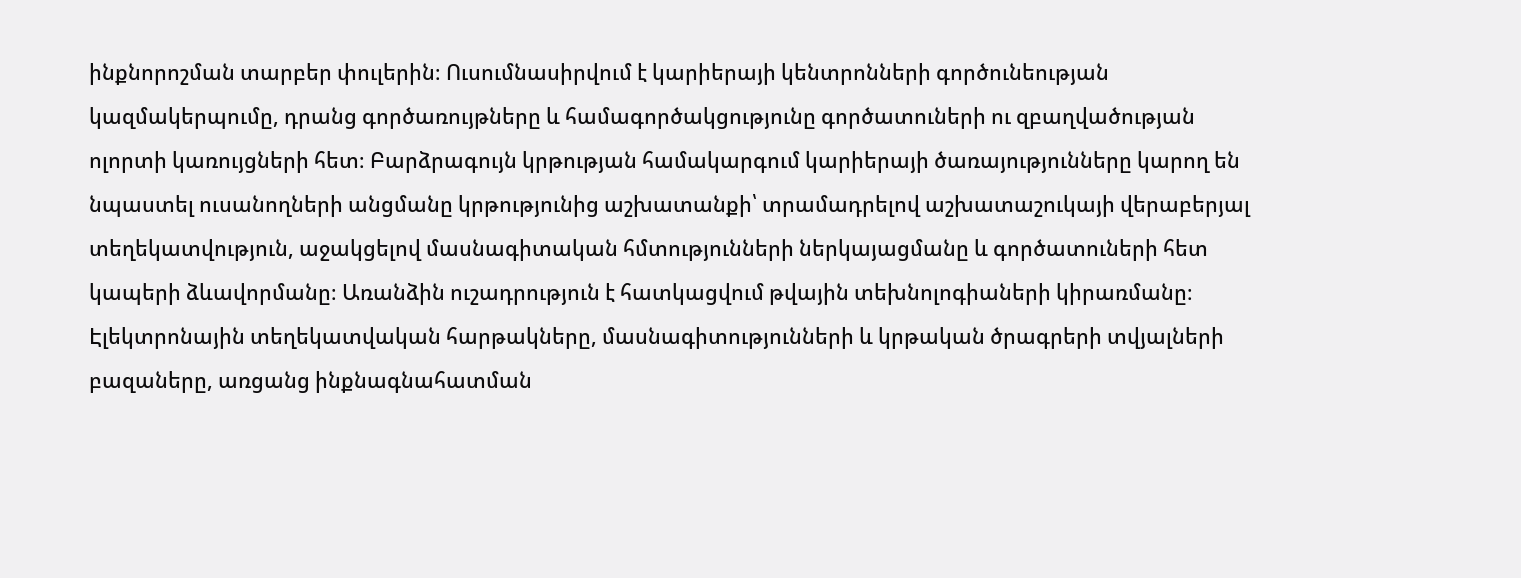ինքնորոշման տարբեր փուլերին։ Ուսումնասիրվում է կարիերայի կենտրոնների գործունեության կազմակերպումը, դրանց գործառույթները և համագործակցությունը գործատուների ու զբաղվածության ոլորտի կառույցների հետ։ Բարձրագույն կրթության համակարգում կարիերայի ծառայությունները կարող են նպաստել ուսանողների անցմանը կրթությունից աշխատանքի՝ տրամադրելով աշխատաշուկայի վերաբերյալ տեղեկատվություն, աջակցելով մասնագիտական հմտությունների ներկայացմանը և գործատուների հետ կապերի ձևավորմանը։ Առանձին ուշադրություն է հատկացվում թվային տեխնոլոգիաների կիրառմանը։ Էլեկտրոնային տեղեկատվական հարթակները, մասնագիտությունների և կրթական ծրագրերի տվյալների բազաները, առցանց ինքնագնահատման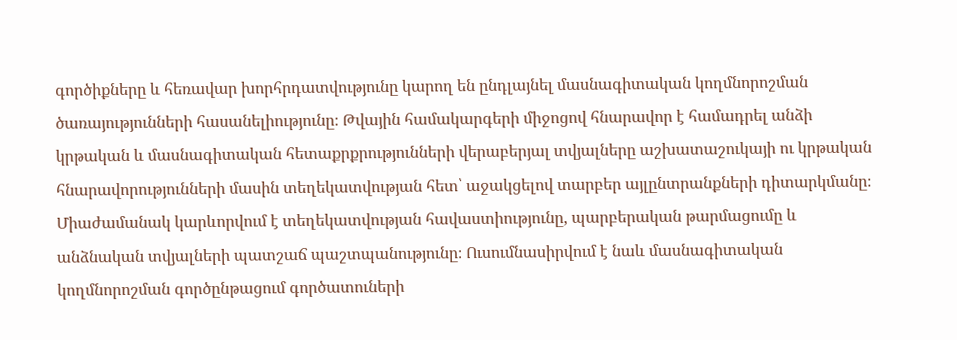գործիքները և հեռավար խորհրդատվությունը կարող են ընդլայնել մասնագիտական կողմնորոշման ծառայությունների հասանելիությունը։ Թվային համակարգերի միջոցով հնարավոր է համադրել անձի կրթական և մասնագիտական հետաքրքրությունների վերաբերյալ տվյալները աշխատաշուկայի ու կրթական հնարավորությունների մասին տեղեկատվության հետ՝ աջակցելով տարբեր այլընտրանքների դիտարկմանը։ Միաժամանակ կարևորվում է տեղեկատվության հավաստիությունը, պարբերական թարմացումը և անձնական տվյալների պատշաճ պաշտպանությունը։ Ուսումնասիրվում է նաև մասնագիտական կողմնորոշման գործընթացում գործատուների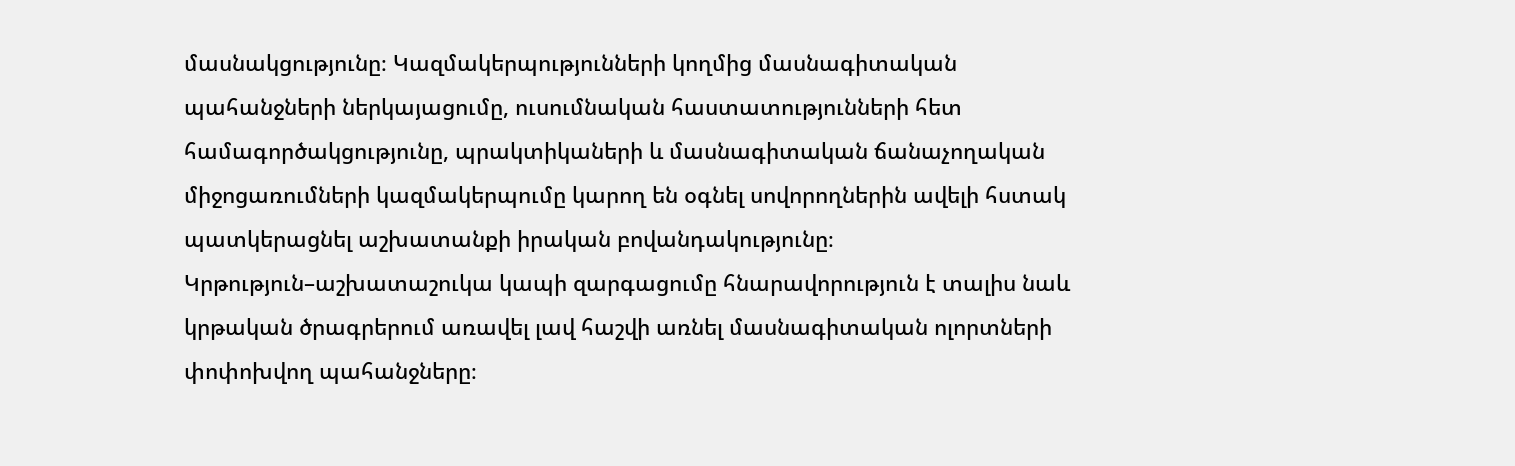մասնակցությունը։ Կազմակերպությունների կողմից մասնագիտական պահանջների ներկայացումը, ուսումնական հաստատությունների հետ համագործակցությունը, պրակտիկաների և մասնագիտական ճանաչողական միջոցառումների կազմակերպումը կարող են օգնել սովորողներին ավելի հստակ պատկերացնել աշխատանքի իրական բովանդակությունը։ Կրթություն–աշխատաշուկա կապի զարգացումը հնարավորություն է տալիս նաև կրթական ծրագրերում առավել լավ հաշվի առնել մասնագիտական ոլորտների փոփոխվող պահանջները։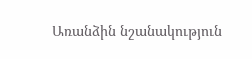Առանձին նշանակություն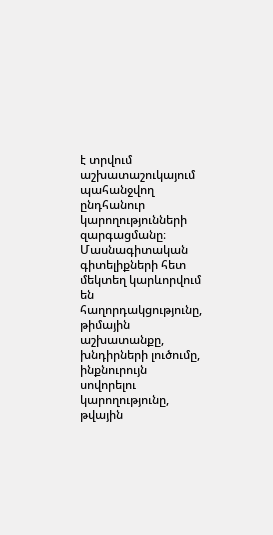է տրվում աշխատաշուկայում պահանջվող ընդհանուր կարողությունների զարգացմանը։ Մասնագիտական գիտելիքների հետ մեկտեղ կարևորվում են հաղորդակցությունը, թիմային աշխատանքը, խնդիրների լուծումը, ինքնուրույն սովորելու կարողությունը, թվային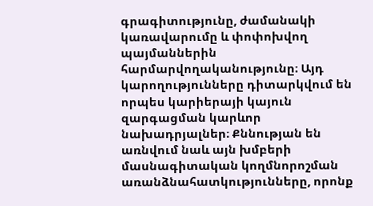գրագիտությունը, ժամանակի կառավարումը և փոփոխվող պայմաններին հարմարվողականությունը։ Այդ կարողությունները դիտարկվում են որպես կարիերայի կայուն զարգացման կարևոր նախադրյալներ։ Քննության են առնվում նաև այն խմբերի մասնագիտական կողմնորոշման առանձնահատկությունները, որոնք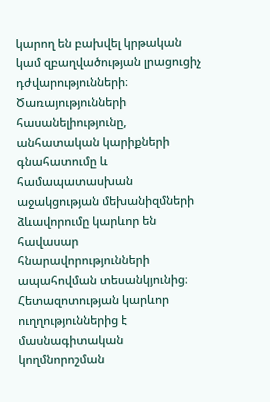կարող են բախվել կրթական կամ զբաղվածության լրացուցիչ դժվարությունների։ Ծառայությունների հասանելիությունը, անհատական կարիքների գնահատումը և համապատասխան աջակցության մեխանիզմների ձևավորումը կարևոր են հավասար հնարավորությունների ապահովման տեսանկյունից։ Հետազոտության կարևոր ուղղություններից է մասնագիտական կողմնորոշման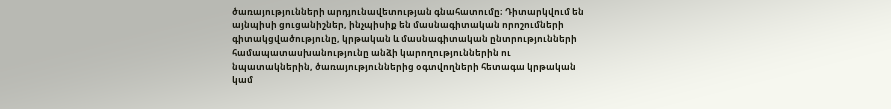ծառայությունների արդյունավետության գնահատումը։ Դիտարկվում են այնպիսի ցուցանիշներ, ինչպիսիք են մասնագիտական որոշումների գիտակցվածությունը, կրթական և մասնագիտական ընտրությունների համապատասխանությունը անձի կարողություններին ու նպատակներին, ծառայություններից օգտվողների հետագա կրթական կամ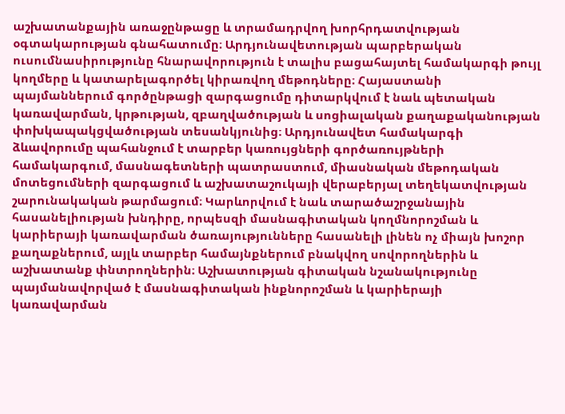աշխատանքային առաջընթացը և տրամադրվող խորհրդատվության օգտակարության գնահատումը։ Արդյունավետության պարբերական ուսումնասիրությունը հնարավորություն է տալիս բացահայտել համակարգի թույլ կողմերը և կատարելագործել կիրառվող մեթոդները։ Հայաստանի պայմաններում գործընթացի զարգացումը դիտարկվում է նաև պետական կառավարման, կրթության, զբաղվածության և սոցիալական քաղաքականության փոխկապակցվածության տեսանկյունից։ Արդյունավետ համակարգի ձևավորումը պահանջում է տարբեր կառույցների գործառույթների համակարգում, մասնագետների պատրաստում, միասնական մեթոդական մոտեցումների զարգացում և աշխատաշուկայի վերաբերյալ տեղեկատվության շարունակական թարմացում։ Կարևորվում է նաև տարածաշրջանային հասանելիության խնդիրը, որպեսզի մասնագիտական կողմնորոշման և կարիերայի կառավարման ծառայությունները հասանելի լինեն ոչ միայն խոշոր քաղաքներում, այլև տարբեր համայնքներում բնակվող սովորողներին և աշխատանք փնտրողներին։ Աշխատության գիտական նշանակությունը պայմանավորված է մասնագիտական ինքնորոշման և կարիերայի կառավարման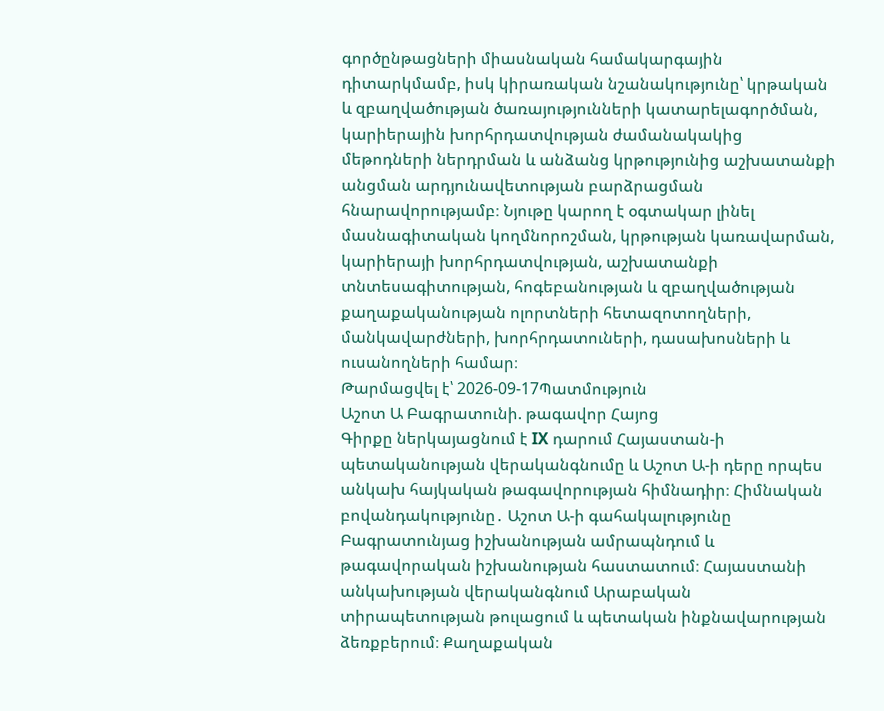գործընթացների միասնական համակարգային դիտարկմամբ, իսկ կիրառական նշանակությունը՝ կրթական և զբաղվածության ծառայությունների կատարելագործման, կարիերային խորհրդատվության ժամանակակից մեթոդների ներդրման և անձանց կրթությունից աշխատանքի անցման արդյունավետության բարձրացման հնարավորությամբ։ Նյութը կարող է օգտակար լինել մասնագիտական կողմնորոշման, կրթության կառավարման, կարիերայի խորհրդատվության, աշխատանքի տնտեսագիտության, հոգեբանության և զբաղվածության քաղաքականության ոլորտների հետազոտողների, մանկավարժների, խորհրդատուների, դասախոսների և ուսանողների համար։
Թարմացվել է՝ 2026-09-17Պատմություն
Աշոտ Ա Բագրատունի. թագավոր Հայոց
Գիրքը ներկայացնում է IX դարում Հայաստան-ի պետականության վերականգնումը և Աշոտ Ա-ի դերը որպես անկախ հայկական թագավորության հիմնադիր։ Հիմնական բովանդակությունը․ Աշոտ Ա-ի գահակալությունը Բագրատունյաց իշխանության ամրապնդում և թագավորական իշխանության հաստատում։ Հայաստանի անկախության վերականգնում Արաբական տիրապետության թուլացում և պետական ինքնավարության ձեռքբերում։ Քաղաքական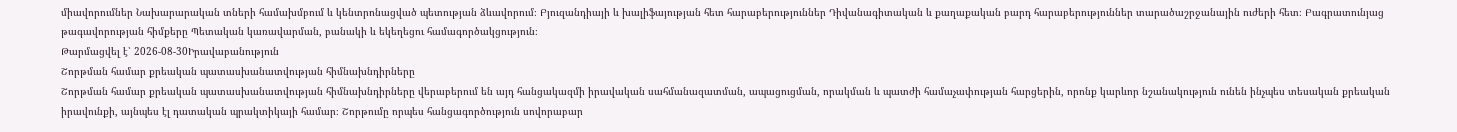միավորումներ Նախարարական տների համախմբում և կենտրոնացված պետության ձևավորում։ Բյուզանդիայի և խալիֆայության հետ հարաբերություններ Դիվանագիտական և քաղաքական բարդ հարաբերություններ տարածաշրջանային ուժերի հետ։ Բագրատունյաց թագավորության հիմքերը Պետական կառավարման, բանակի և եկեղեցու համագործակցություն։
Թարմացվել է՝ 2026-08-30Իրավաբանություն
Շորթման համար քրեական պատասխանատվության հիմնախնդիրները
Շորթման համար քրեական պատասխանատվության հիմնախնդիրները վերաբերում են այդ հանցակազմի իրավական սահմանազատման, ապացուցման, որակման և պատժի համաչափության հարցերին, որոնք կարևոր նշանակություն ունեն ինչպես տեսական քրեական իրավունքի, այնպես էլ դատական պրակտիկայի համար։ Շորթումը որպես հանցագործություն սովորաբար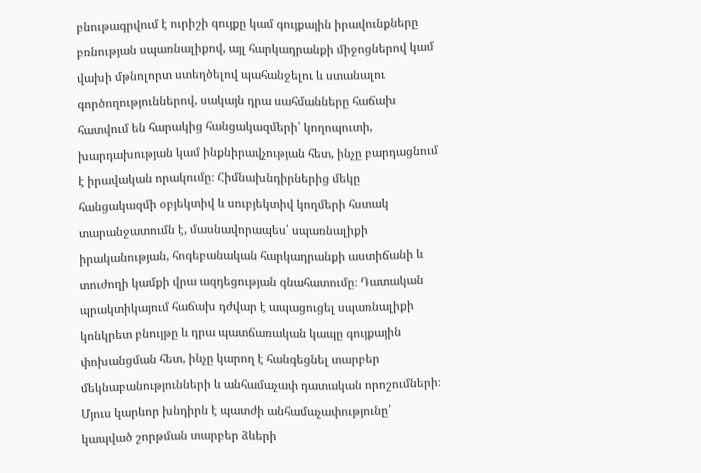բնութագրվում է ուրիշի գույքը կամ գույքային իրավունքները բռնության սպառնալիքով, այլ հարկադրանքի միջոցներով կամ վախի մթնոլորտ ստեղծելով պահանջելու և ստանալու գործողություններով, սակայն դրա սահմանները հաճախ հատվում են հարակից հանցակազմերի՝ կողոպուտի, խարդախության կամ ինքնիրավչության հետ, ինչը բարդացնում է իրավական որակումը։ Հիմնախնդիրներից մեկը հանցակազմի օբյեկտիվ և սուբյեկտիվ կողմերի հստակ տարանջատումն է, մասնավորապես՝ սպառնալիքի իրականության, հոգեբանական հարկադրանքի աստիճանի և տուժողի կամքի վրա ազդեցության գնահատումը։ Դատական պրակտիկայում հաճախ դժվար է ապացուցել սպառնալիքի կոնկրետ բնույթը և դրա պատճառական կապը գույքային փոխանցման հետ, ինչը կարող է հանգեցնել տարբեր մեկնաբանությունների և անհամաչափ դատական որոշումների։ Մյուս կարևոր խնդիրն է պատժի անհամաչափությունը՝ կապված շորթման տարբեր ձևերի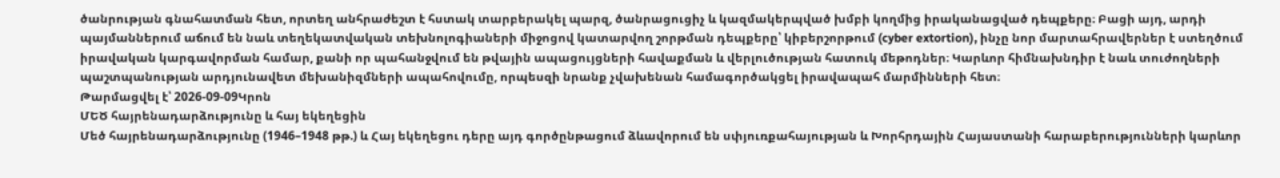ծանրության գնահատման հետ, որտեղ անհրաժեշտ է հստակ տարբերակել պարզ, ծանրացուցիչ և կազմակերպված խմբի կողմից իրականացված դեպքերը։ Բացի այդ, արդի պայմաններում աճում են նաև տեղեկատվական տեխնոլոգիաների միջոցով կատարվող շորթման դեպքերը՝ կիբերշորթում (cyber extortion), ինչը նոր մարտահրավերներ է ստեղծում իրավական կարգավորման համար, քանի որ պահանջվում են թվային ապացույցների հավաքման և վերլուծության հատուկ մեթոդներ։ Կարևոր հիմնախնդիր է նաև տուժողների պաշտպանության արդյունավետ մեխանիզմների ապահովումը, որպեսզի նրանք չվախենան համագործակցել իրավապահ մարմինների հետ։
Թարմացվել է՝ 2026-09-09Կրոն
ՄԵԾ հայրենադարձությունը և հայ եկեղեցին
Մեծ հայրենադարձությունը (1946–1948 թթ.) և Հայ եկեղեցու դերը այդ գործընթացում ձևավորում են սփյուռքահայության և Խորհրդային Հայաստանի հարաբերությունների կարևոր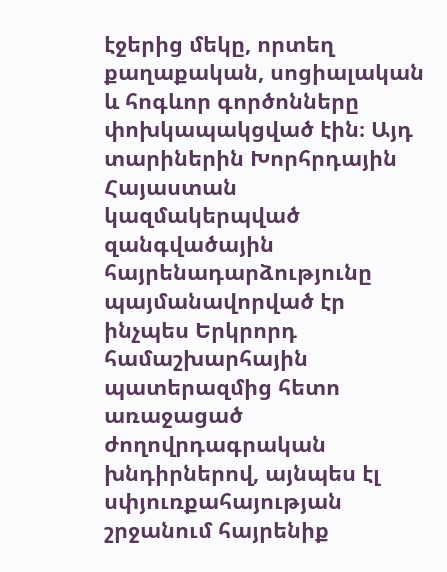էջերից մեկը, որտեղ քաղաքական, սոցիալական և հոգևոր գործոնները փոխկապակցված էին։ Այդ տարիներին Խորհրդային Հայաստան կազմակերպված զանգվածային հայրենադարձությունը պայմանավորված էր ինչպես Երկրորդ համաշխարհային պատերազմից հետո առաջացած ժողովրդագրական խնդիրներով, այնպես էլ սփյուռքահայության շրջանում հայրենիք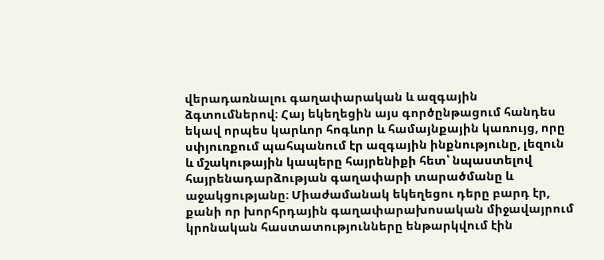վերադառնալու գաղափարական և ազգային ձգտումներով։ Հայ եկեղեցին այս գործընթացում հանդես եկավ որպես կարևոր հոգևոր և համայնքային կառույց, որը սփյուռքում պահպանում էր ազգային ինքնությունը, լեզուն և մշակութային կապերը հայրենիքի հետ՝ նպաստելով հայրենադարձության գաղափարի տարածմանը և աջակցությանը։ Միաժամանակ եկեղեցու դերը բարդ էր, քանի որ խորհրդային գաղափարախոսական միջավայրում կրոնական հաստատությունները ենթարկվում էին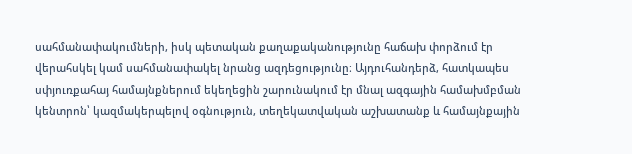սահմանափակումների, իսկ պետական քաղաքականությունը հաճախ փորձում էր վերահսկել կամ սահմանափակել նրանց ազդեցությունը։ Այդուհանդերձ, հատկապես սփյուռքահայ համայնքներում եկեղեցին շարունակում էր մնալ ազգային համախմբման կենտրոն՝ կազմակերպելով օգնություն, տեղեկատվական աշխատանք և համայնքային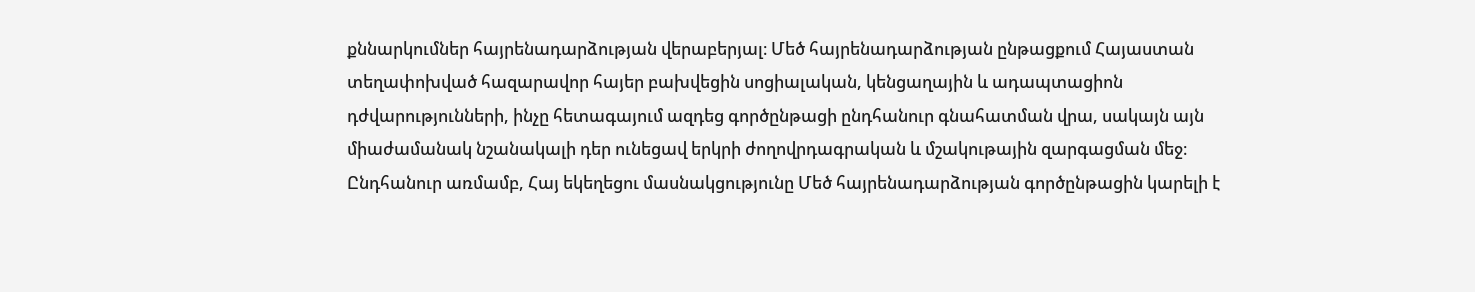քննարկումներ հայրենադարձության վերաբերյալ։ Մեծ հայրենադարձության ընթացքում Հայաստան տեղափոխված հազարավոր հայեր բախվեցին սոցիալական, կենցաղային և ադապտացիոն դժվարությունների, ինչը հետագայում ազդեց գործընթացի ընդհանուր գնահատման վրա, սակայն այն միաժամանակ նշանակալի դեր ունեցավ երկրի ժողովրդագրական և մշակութային զարգացման մեջ։ Ընդհանուր առմամբ, Հայ եկեղեցու մասնակցությունը Մեծ հայրենադարձության գործընթացին կարելի է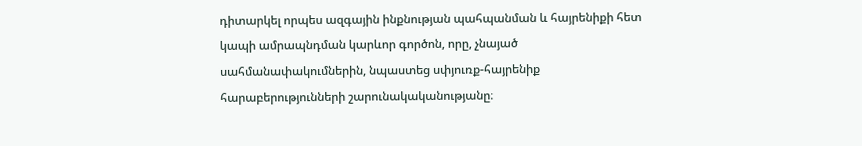դիտարկել որպես ազգային ինքնության պահպանման և հայրենիքի հետ կապի ամրապնդման կարևոր գործոն, որը, չնայած սահմանափակումներին, նպաստեց սփյուռք-հայրենիք հարաբերությունների շարունակականությանը։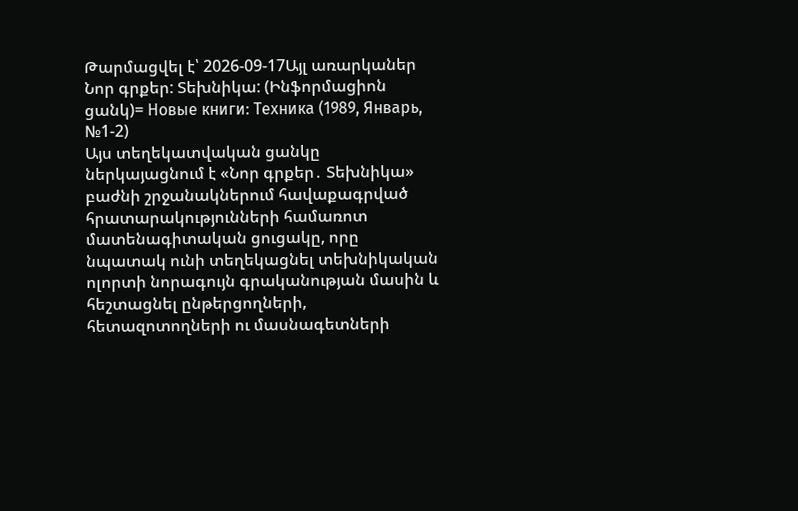Թարմացվել է՝ 2026-09-17Այլ առարկաներ
Նոր գրքեր: Տեխնիկա: (Ինֆորմացիոն ցանկ)= Новые книги: Техника (1989, Январь, №1-2)
Այս տեղեկատվական ցանկը ներկայացնում է «Նոր գրքեր․ Տեխնիկա» բաժնի շրջանակներում հավաքագրված հրատարակությունների համառոտ մատենագիտական ցուցակը, որը նպատակ ունի տեղեկացնել տեխնիկական ոլորտի նորագույն գրականության մասին և հեշտացնել ընթերցողների, հետազոտողների ու մասնագետների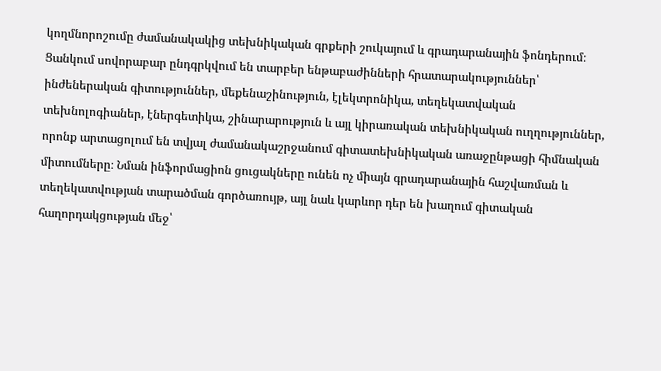կողմնորոշումը ժամանակակից տեխնիկական գրքերի շուկայում և գրադարանային ֆոնդերում։ Ցանկում սովորաբար ընդգրկվում են տարբեր ենթաբաժինների հրատարակություններ՝ ինժեներական գիտություններ, մեքենաշինություն, էլեկտրոնիկա, տեղեկատվական տեխնոլոգիաներ, էներգետիկա, շինարարություն և այլ կիրառական տեխնիկական ուղղություններ, որոնք արտացոլում են տվյալ ժամանակաշրջանում գիտատեխնիկական առաջընթացի հիմնական միտումները։ Նման ինֆորմացիոն ցուցակները ունեն ոչ միայն գրադարանային հաշվառման և տեղեկատվության տարածման գործառույթ, այլ նաև կարևոր դեր են խաղում գիտական հաղորդակցության մեջ՝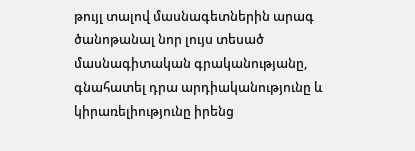թույլ տալով մասնագետներին արագ ծանոթանալ նոր լույս տեսած մասնագիտական գրականությանը, գնահատել դրա արդիականությունը և կիրառելիությունը իրենց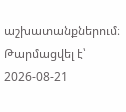աշխատանքներում։
Թարմացվել է՝ 2026-08-21